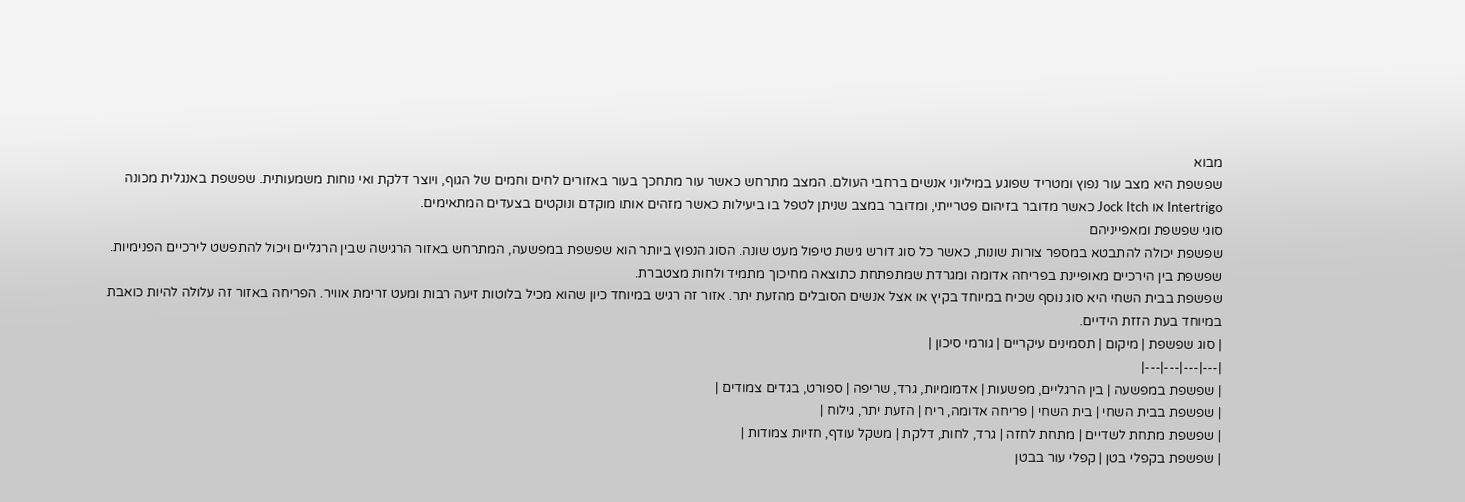מבוא
שפשפת היא מצב עור נפוץ ומטריד שפוגע במיליוני אנשים ברחבי העולם. המצב מתרחש כאשר עור מתחכך בעור באזורים לחים וחמים של הגוף, ויוצר דלקת ואי נוחות משמעותית. שפשפת באנגלית מכונה Intertrigo או Jock Itch כאשר מדובר בזיהום פטרייתי, ומדובר במצב שניתן לטפל בו ביעילות כאשר מזהים אותו מוקדם ונוקטים בצעדים המתאימים.
סוגי שפשפת ומאפייניהם
שפשפת יכולה להתבטא במספר צורות שונות, כאשר כל סוג דורש גישת טיפול מעט שונה. הסוג הנפוץ ביותר הוא שפשפת במפשעה, המתרחש באזור הרגישה שבין הרגליים ויכול להתפשט לירכיים הפנימיות. שפשפת בין הירכיים מאופיינת בפריחה אדומה ומגרדת שמתפתחת כתוצאה מחיכוך מתמיד ולחות מצטברת.
שפשפת בבית השחי היא סוג נוסף שכיח במיוחד בקיץ או אצל אנשים הסובלים מהזעת יתר. אזור זה רגיש במיוחד כיון שהוא מכיל בלוטות זיעה רבות ומעט זרימת אוויר. הפריחה באזור זה עלולה להיות כואבת במיוחד בעת הזזת הידיים.
| סוג שפשפת | מיקום | תסמינים עיקריים | גורמי סיכון |
|---|---|---|---|
| שפשפת במפשעה | בין הרגליים, מפשעות | אדמומיות, גרד, שריפה | ספורט, בגדים צמודים |
| שפשפת בבית השחי | בית השחי | פריחה אדומה, ריח | הזעת יתר, גילוח |
| שפשפת מתחת לשדיים | מתחת לחזה | גרד, לחות, דלקת | משקל עודף, חזיות צמודות |
| שפשפת בקפלי בטן | קפלי עור בבטן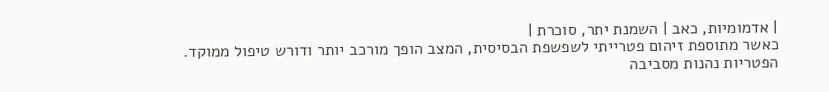| אדמומיות, כאב | השמנת יתר, סוכרת |
כאשר מתוספת זיהום פטרייתי לשפשפת הבסיסית, המצב הופך מורכב יותר ודורש טיפול ממוקד. הפטריות נהנות מסביבה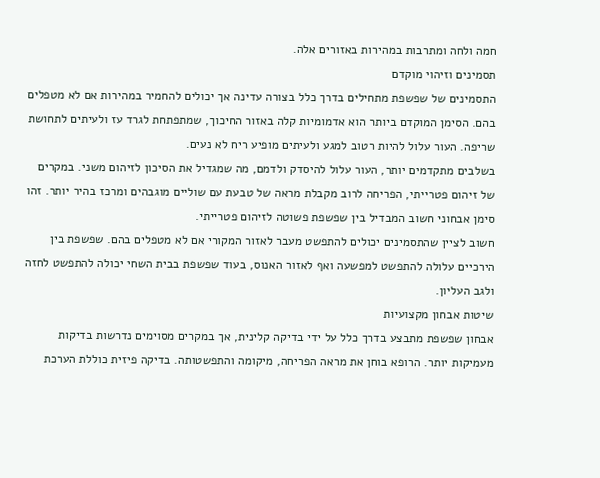חמה ולחה ומתרבות במהירות באזורים אלה.
תסמינים וזיהוי מוקדם
התסמינים של שפשפת מתחילים בדרך כלל בצורה עדינה אך יכולים להחמיר במהירות אם לא מטפלים בהם. הסימן המוקדם ביותר הוא אדמומיות קלה באזור החיכוך, שמתפתחת לגרד עז ולעיתים לתחושת שריפה. העור עלול להיות רטוב למגע ולעיתים מופיע ריח לא נעים.
בשלבים מתקדמים יותר, העור עלול להיסדק ולדמם, מה שמגדיל את הסיכון לזיהום משני. במקרים של זיהום פטרייתי, הפריחה לרוב מקבלת מראה של טבעת עם שוליים מוגבהים ומרכז בהיר יותר. זהו סימן אבחוני חשוב המבדיל בין שפשפת פשוטה לזיהום פטרייתי.
חשוב לציין שהתסמינים יכולים להתפשט מעבר לאזור המקורי אם לא מטפלים בהם. שפשפת בין הירכיים עלולה להתפשט למפשעה ואף לאזור האנוס, בעוד שפשפת בבית השחי יכולה להתפשט לחזה ולגב העליון.
שיטות אבחון מקצועיות
אבחון שפשפת מתבצע בדרך כלל על ידי בדיקה קלינית, אך במקרים מסוימים נדרשות בדיקות מעמיקות יותר. הרופא בוחן את מראה הפריחה, מיקומה והתפשטותה. בדיקה פיזית כוללת הערכת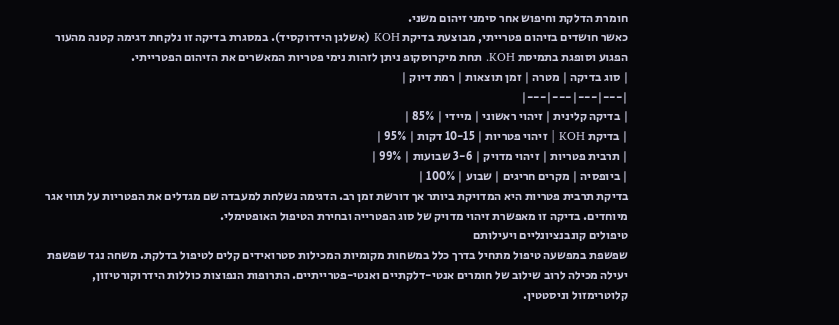חומרת הדלקת וחיפוש אחר סימני זיהום משני.
כאשר חושדים בזיהום פטרייתי, מבוצעת בדיקת KOH (אשלגן הידרוקסיד). במסגרת בדיקה זו נלקחת דגימה קטנה מהעור הפגוע וסופגת בתמיסת KOH. תחת מיקרוסקופ ניתן לזהות נימי פטריות המאשרים את הזיהום הפטרייתי.
| סוג בדיקה | מטרה | זמן תוצאות | רמת דיוק |
|---|---|---|---|
| בדיקה קלינית | זיהוי ראשוני | מיידי | 85% |
| בדיקת KOH | זיהוי פטריות | 10-15 דקות | 95% |
| תרבית פטריות | זיהוי מדויק | 3-6 שבועות | 99% |
| ביופסיה | מקרים חריגים | שבוע | 100% |
בדיקת תרבית פטריות היא המדויקת ביותר אך דורשת זמן רב. הדגימה נשלחת למעבדה שם מגדלים את הפטריות על תווי אגר מיוחדים. בדיקה זו מאפשרת זיהוי מדויק של סוג הפטרייה ובחירת הטיפול האופטימלי.
טיפולים קונבנציונליים ויעילותם
שפשפת במפשעה טיפול מתחיל בדרך כלל במשחות מקומיות המכילות סטרואידים קלים לטיפול בדלקת. משחה נגד שפשפת יעילה מכילה לרוב שילוב של חומרים אנטי-דלקתיים ואנטי-פטרייתיים. התרופות הנפוצות כוללות הידרוקורטיזון, קלוטרימזול וניסטטין.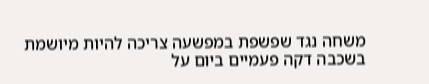משחה נגד שפשפת במפשעה צריכה להיות מיושמת בשכבה דקה פעמיים ביום על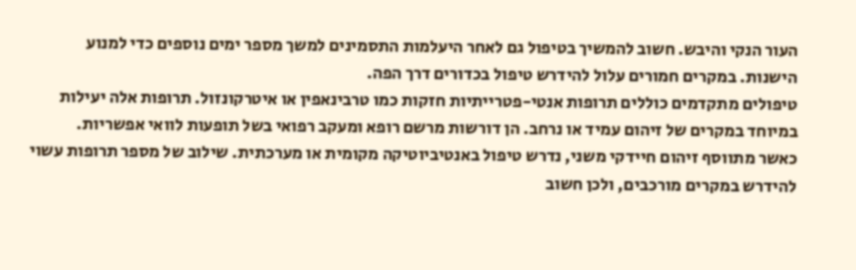העור הנקי והיבש. חשוב להמשיך בטיפול גם לאחר היעלמות התסמינים למשך מספר ימים נוספים כדי למנוע הישנות. במקרים חמורים עלול להידרש טיפול בכדורים דרך הפה.
טיפולים מתקדמים כוללים תרופות אנטי-פטרייתיות חזקות כמו טרבינאפין או איטרקונזול. תרופות אלה יעילות במיוחד במקרים של זיהום עמיד או נרחב. הן דורשות מרשם רופא ומעקב רפואי בשל תופעות לוואי אפשריות.
כאשר מתווסף זיהום חיידקי משני, נדרש טיפול באנטיביוטיקה מקומית או מערכתית. שילוב של מספר תרופות עשוי להידרש במקרים מורכבים, ולכן חשוב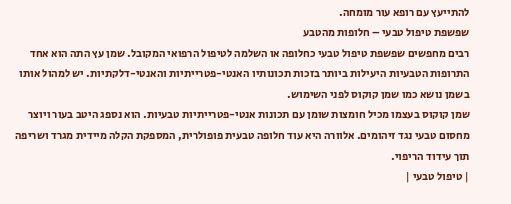להתייעץ עם רופא עור מומחה.
שפשפת טיפול טבעי – חלופות מהטבע
רבים מחפשים שפשפת טיפול טבעי כחלופה או השלמה לטיפול הרפואי המקובל. שמן עץ התה הוא אחד התרופות הטבעיות היעילות ביותר בזכות תכונותיו האנטי-פטרייתיות והאנטי-דלקתיות. יש למהול אותו בשמן נושא כמו שמן קוקוס לפני השימוש.
שמן קוקוס בעצמו מכיל חומצות שומן עם תכונות אנטי-פטרייתיות טבעיות. הוא נספג היטב בעור ויוצר מחסום טבעי נגד זיהומים. אלוורה היא עוד חלופה טבעית פופולרית, המספקת הקלה מיידית מגרד ושריפה תוך עידוד הריפוי.
| טיפול טבעי |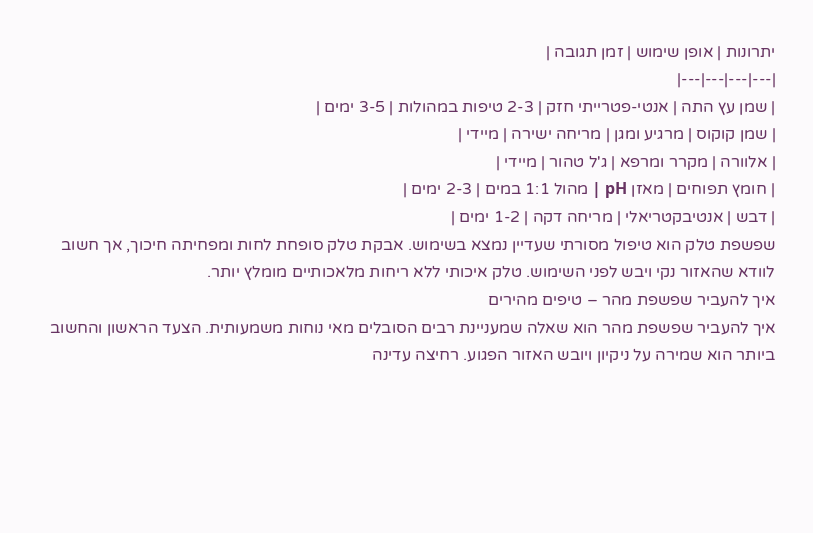יתרונות | אופן שימוש | זמן תגובה |
|---|---|---|---|
| שמן עץ התה | אנטי-פטרייתי חזק | 2-3 טיפות במהולות | 3-5 ימים |
| שמן קוקוס | מרגיע ומגן | מריחה ישירה | מיידי |
| אלוורה | מקרר ומרפא | ג'ל טהור | מיידי |
| חומץ תפוחים | מאזן pH | מהול 1:1 במים | 2-3 ימים |
| דבש | אנטיבקטריאלי | מריחה דקה | 1-2 ימים |
שפשפת טלק הוא טיפול מסורתי שעדיין נמצא בשימוש. אבקת טלק סופחת לחות ומפחיתה חיכוך, אך חשוב לוודא שהאזור נקי ויבש לפני השימוש. טלק איכותי ללא ריחות מלאכותיים מומלץ יותר.
איך להעביר שפשפת מהר – טיפים מהירים
איך להעביר שפשפת מהר הוא שאלה שמעניינת רבים הסובלים מאי נוחות משמעותית. הצעד הראשון והחשוב ביותר הוא שמירה על ניקיון ויובש האזור הפגוע. רחיצה עדינה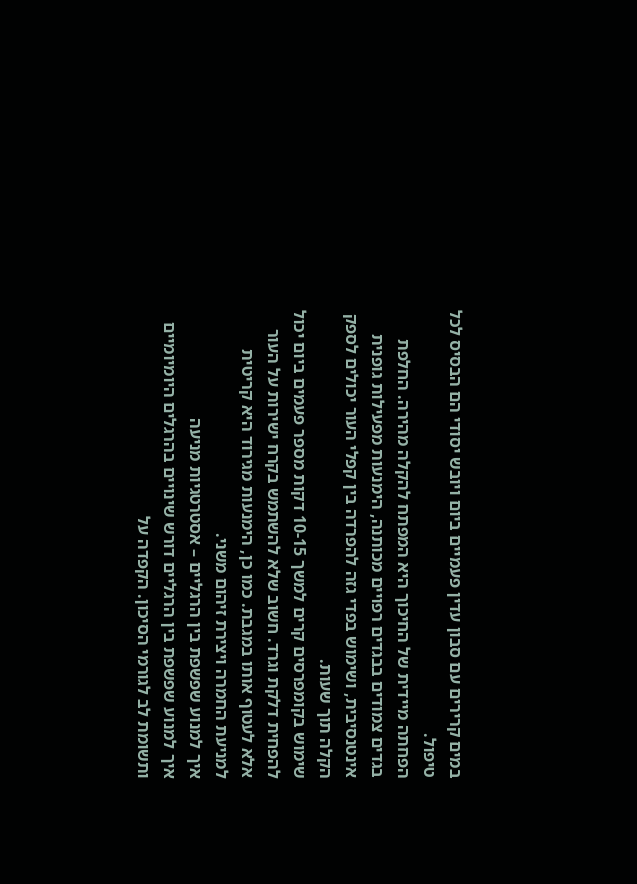במים קרירים עם סבון עדין פעמיים ביום ויובש יסודי הם הבסיס לכל טיפול.
הפחתה מיידית של החיכוך היא המפתח להקלה מהירה. החלפת בגדים צמודים בבגדים רפויים מכותנה, הימנעות מפעילות גופנית אינטנסיבית, ושימוש בפדי גזה להפרדה בין קפלי העור יכולים לספק הקלה תוך שעות.
שימוש בקומפרסים קרים למשך 10-15 דקות מספר פעמים ביום יכול להפחית דלקת וגרד. חשוב שלא להשתמש בקרח ישירות על העור אלא לעטוף אותו במגבת. כמו כן, הימנעות מגירוד היא קריטית למניעת החמרה ויצירת זיהום משני.
איך למנוע שפשפת בין הרגליים – אסטרטגיות מניעה
איך למנוע שפשפת בין הרגליים דורש שינויים בהרגלים היומיומיים ותשומת לב לגורמי הסיכון. הקפדה על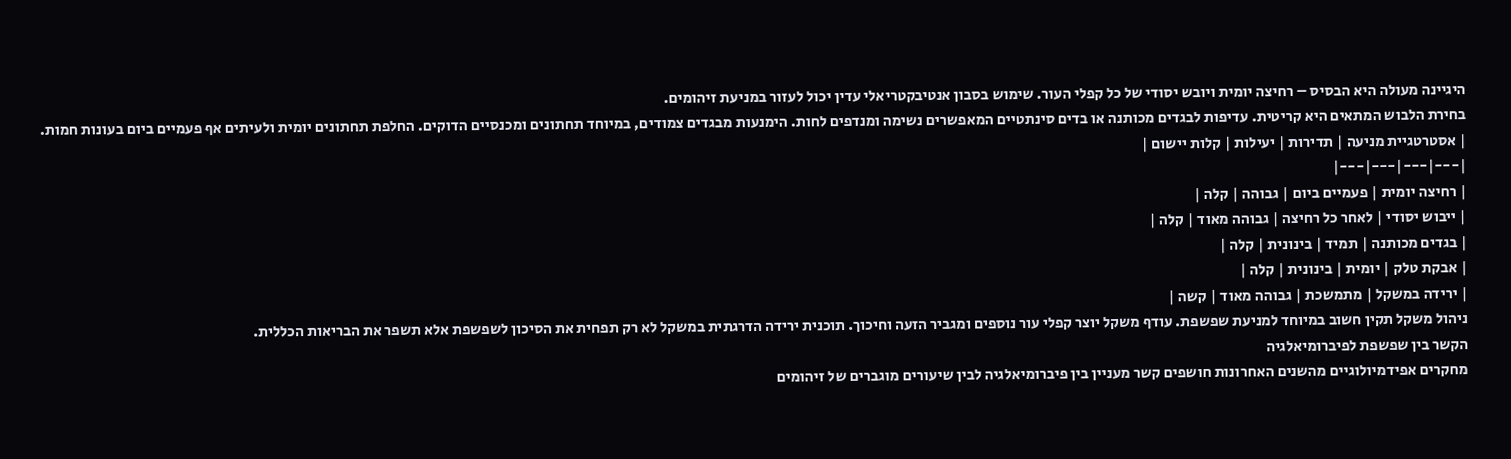היגיינה מעולה היא הבסיס – רחיצה יומית ויובש יסודי של כל קפלי העור. שימוש בסבון אנטיבקטריאלי עדין יכול לעזור במניעת זיהומים.
בחירת הלבוש המתאים היא קריטית. עדיפות לבגדים מכותנה או בדים סינתטיים המאפשרים נשימה ומנדפים לחות. הימנעות מבגדים צמודים, במיוחד תחתונים ומכנסיים הדוקים. החלפת תחתונים יומית ולעיתים אף פעמיים ביום בעונות חמות.
| אסטרטגיית מניעה | תדירות | יעילות | קלות יישום |
|---|---|---|---|
| רחיצה יומית | פעמיים ביום | גבוהה | קלה |
| ייבוש יסודי | לאחר כל רחיצה | גבוהה מאוד | קלה |
| בגדים מכותנה | תמיד | בינונית | קלה |
| אבקת טלק | יומית | בינונית | קלה |
| ירידה במשקל | מתמשכת | גבוהה מאוד | קשה |
ניהול משקל תקין חשוב במיוחד למניעת שפשפת. עודף משקל יוצר קפלי עור נוספים ומגביר הזעה וחיכוך. תוכנית ירידה הדרגתית במשקל לא רק תפחית את הסיכון לשפשפת אלא תשפר את הבריאות הכללית.
הקשר בין שפשפת לפיברומיאלגיה
מחקרים אפידמיולוגיים מהשנים האחרונות חושפים קשר מעניין בין פיברומיאלגיה לבין שיעורים מוגברים של זיהומים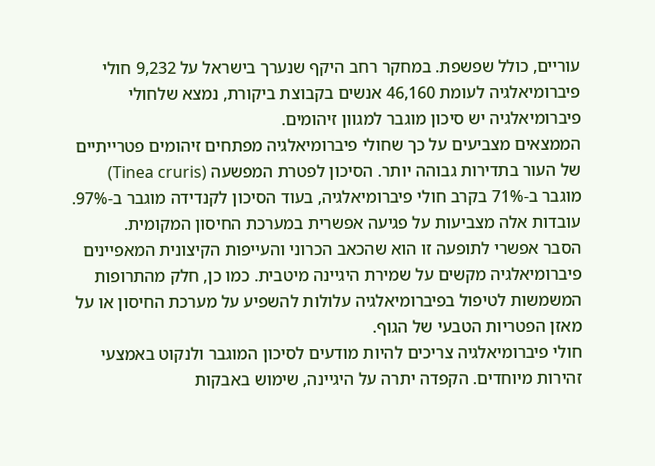עוריים, כולל שפשפת. במחקר רחב היקף שנערך בישראל על 9,232 חולי פיברומיאלגיה לעומת 46,160 אנשים בקבוצת ביקורת, נמצא שלחולי פיברומיאלגיה יש סיכון מוגבר למגוון זיהומים.
הממצאים מצביעים על כך שחולי פיברומיאלגיה מפתחים זיהומים פטרייתיים של העור בתדירות גבוהה יותר. הסיכון לפטרת המפשעה (Tinea cruris) מוגבר ב-71% בקרב חולי פיברומיאלגיה, בעוד הסיכון לקנדידה מוגבר ב-97%. עובדות אלה מצביעות על פגיעה אפשרית במערכת החיסון המקומית.
הסבר אפשרי לתופעה זו הוא שהכאב הכרוני והעייפות הקיצונית המאפיינים פיברומיאלגיה מקשים על שמירת היגיינה מיטבית. כמו כן, חלק מהתרופות המשמשות לטיפול בפיברומיאלגיה עלולות להשפיע על מערכת החיסון או על מאזן הפטריות הטבעי של הגוף.
חולי פיברומיאלגיה צריכים להיות מודעים לסיכון המוגבר ולנקוט באמצעי זהירות מיוחדים. הקפדה יתרה על היגיינה, שימוש באבקות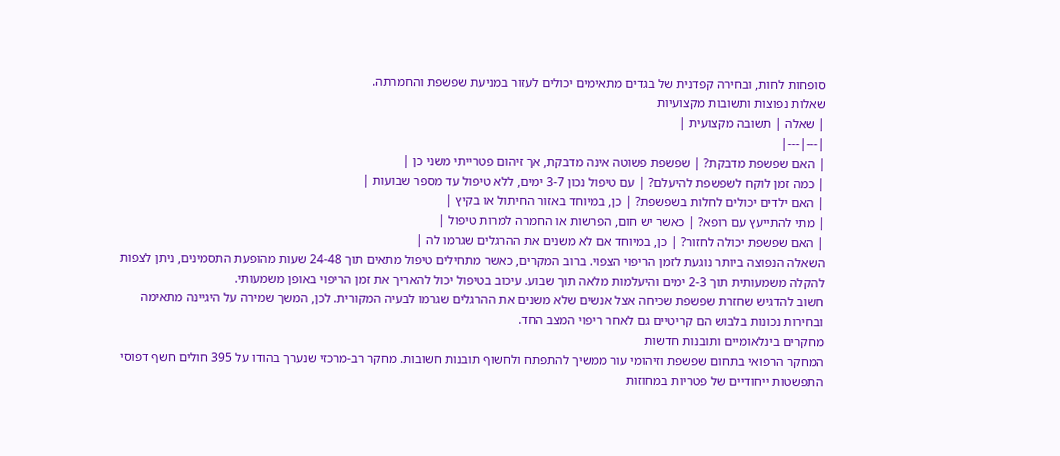סופחות לחות, ובחירה קפדנית של בגדים מתאימים יכולים לעזור במניעת שפשפת והחמרתה.
שאלות נפוצות ותשובות מקצועיות
| שאלה | תשובה מקצועית |
|---|---|
| האם שפשפת מדבקת? | שפשפת פשוטה אינה מדבקת, אך זיהום פטרייתי משני כן |
| כמה זמן לוקח לשפשפת להיעלם? | עם טיפול נכון 3-7 ימים, ללא טיפול עד מספר שבועות |
| האם ילדים יכולים לחלות בשפשפת? | כן, במיוחד באזור החיתול או בקיץ |
| מתי להתייעץ עם רופא? | כאשר יש חום, הפרשות או החמרה למרות טיפול |
| האם שפשפת יכולה לחזור? | כן, במיוחד אם לא משנים את ההרגלים שגרמו לה |
השאלה הנפוצה ביותר נוגעת לזמן הריפוי הצפוי. ברוב המקרים, כאשר מתחילים טיפול מתאים תוך 24-48 שעות מהופעת התסמינים, ניתן לצפות להקלה משמעותית תוך 2-3 ימים והיעלמות מלאה תוך שבוע. עיכוב בטיפול יכול להאריך את זמן הריפוי באופן משמעותי.
חשוב להדגיש שחזרת שפשפת שכיחה אצל אנשים שלא משנים את ההרגלים שגרמו לבעיה המקורית. לכן, המשך שמירה על היגיינה מתאימה ובחירות נכונות בלבוש הם קריטיים גם לאחר ריפוי המצב החד.
מחקרים בינלאומיים ותובנות חדשות
המחקר הרפואי בתחום שפשפת וזיהומי עור ממשיך להתפתח ולחשוף תובנות חשובות. מחקר רב-מרכזי שנערך בהודו על 395 חולים חשף דפוסי התפשטות ייחודיים של פטריות במחוזות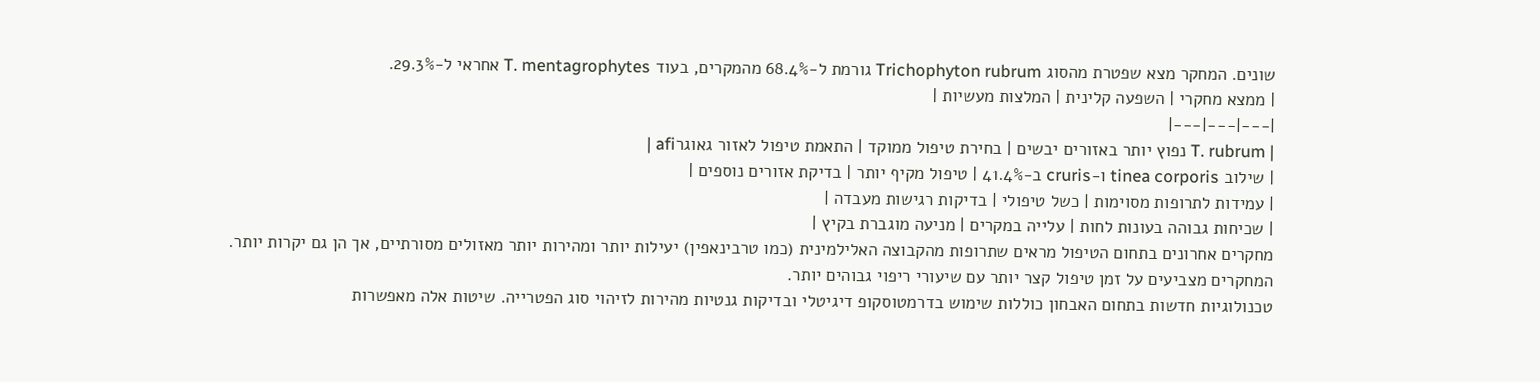שונים. המחקר מצא שפטרת מהסוג Trichophyton rubrum גורמת ל-68.4% מהמקרים, בעוד T. mentagrophytes אחראי ל-29.3%.
| ממצא מחקרי | השפעה קלינית | המלצות מעשיות |
|---|---|---|
| T. rubrum נפוץ יותר באזורים יבשים | בחירת טיפול ממוקד | התאמת טיפול לאזור גאוגרafi |
| שילוב tinea corporis ו-cruris ב-41.4% | טיפול מקיף יותר | בדיקת אזורים נוספים |
| עמידות לתרופות מסוימות | כשל טיפולי | בדיקות רגישות מעבדה |
| שכיחות גבוהה בעונות לחות | עלייה במקרים | מניעה מוגברת בקיץ |
מחקרים אחרונים בתחום הטיפול מראים שתרופות מהקבוצה האלילמינית (כמו טרבינאפין) יעילות יותר ומהירות יותר מאזולים מסורתיים, אך הן גם יקרות יותר. המחקרים מצביעים על זמן טיפול קצר יותר עם שיעורי ריפוי גבוהים יותר.
טכנולוגיות חדשות בתחום האבחון כוללות שימוש בדרמטוסקופ דיגיטלי ובדיקות גנטיות מהירות לזיהוי סוג הפטרייה. שיטות אלה מאפשרות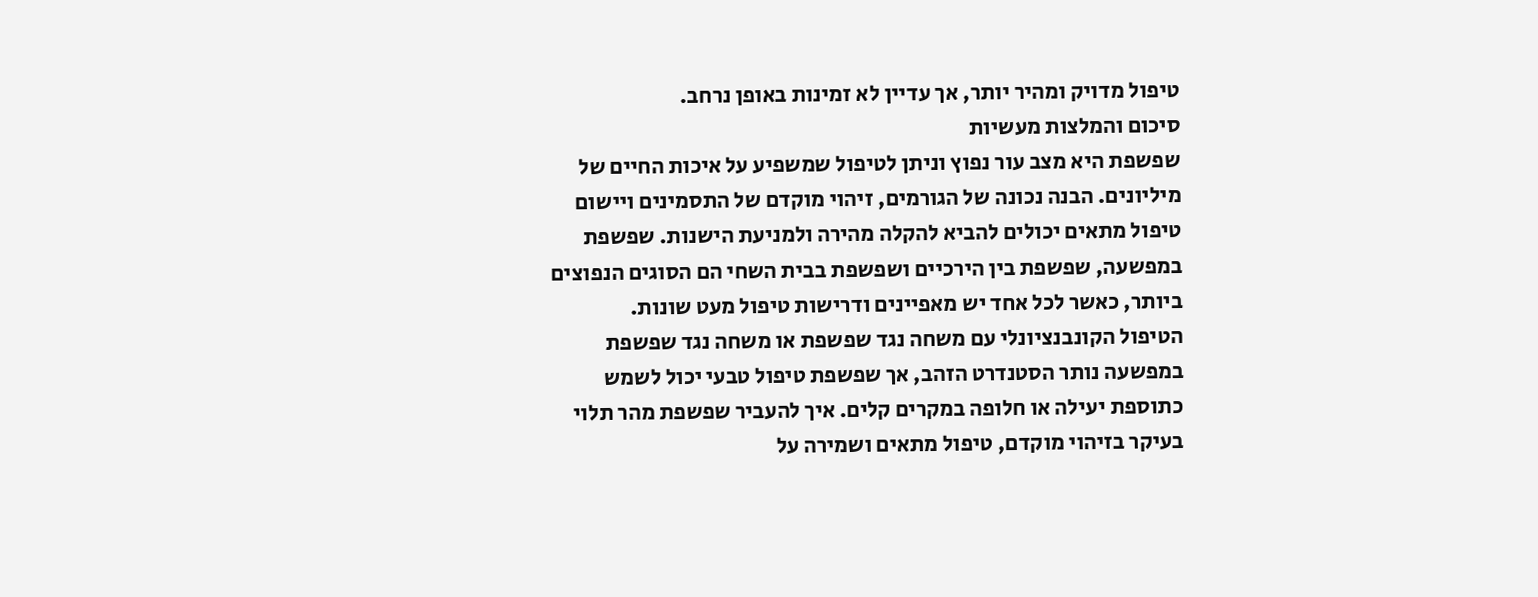טיפול מדויק ומהיר יותר, אך עדיין לא זמינות באופן נרחב.
סיכום והמלצות מעשיות
שפשפת היא מצב עור נפוץ וניתן לטיפול שמשפיע על איכות החיים של מיליונים. הבנה נכונה של הגורמים, זיהוי מוקדם של התסמינים ויישום טיפול מתאים יכולים להביא להקלה מהירה ולמניעת הישנות. שפשפת במפשעה, שפשפת בין הירכיים ושפשפת בבית השחי הם הסוגים הנפוצים ביותר, כאשר לכל אחד יש מאפיינים ודרישות טיפול מעט שונות.
הטיפול הקונבנציונלי עם משחה נגד שפשפת או משחה נגד שפשפת במפשעה נותר הסטנדרט הזהב, אך שפשפת טיפול טבעי יכול לשמש כתוספת יעילה או חלופה במקרים קלים. איך להעביר שפשפת מהר תלוי בעיקר בזיהוי מוקדם, טיפול מתאים ושמירה על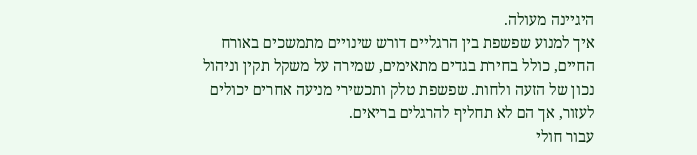היגיינה מעולה.
איך למנוע שפשפת בין הרגליים דורש שינויים מתמשכים באורח החיים, כולל בחירת בגדים מתאימים, שמירה על משקל תקין וניהול נכון של הזעה ולחות. שפשפת טלק ותכשירי מניעה אחרים יכולים לעזור, אך הם לא תחליף להרגלים בריאים.
עבור חולי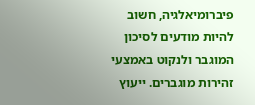פיברומיאלגיה, חשוב להיות מודעים לסיכון המוגבר ולנקוט באמצעי זהירות מוגברים. ייעוץ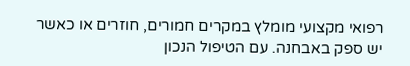רפואי מקצועי מומלץ במקרים חמורים, חוזרים או כאשר יש ספק באבחנה. עם הטיפול הנכון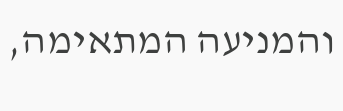והמניעה המתאימה,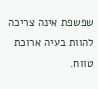שפשפת אינה צריכה להוות בעיה ארוכת טווח.